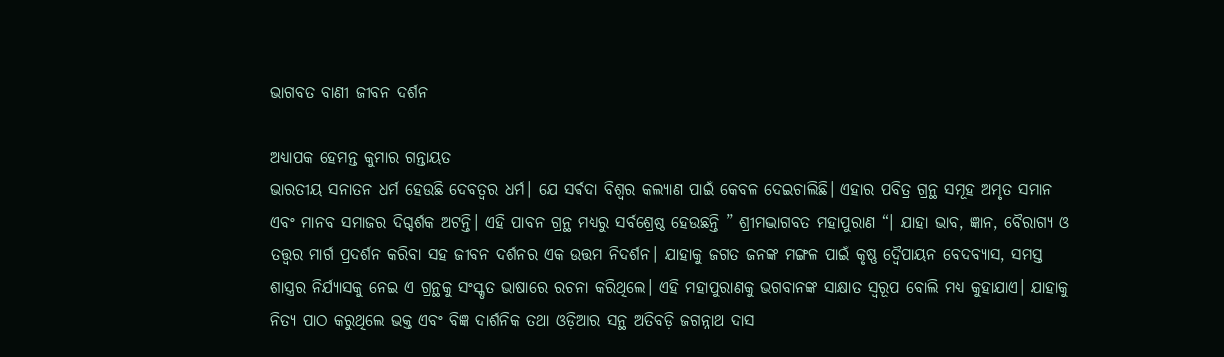ଭାଗବତ ବାଣୀ ଜୀବନ ଦର୍ଶନ

ଅଧ୍ୟାପକ ହେମନ୍ତ କୁମାର ଗନ୍ତାୟତ
ଭାରତୀୟ ସନାତନ ଧର୍ମ ହେଉଛି ଦେବତ୍ୱର ଧର୍ମ। ଯେ ସର୍ଵଦା ବିଶ୍ୱର କଲ୍ୟାଣ ପାଇଁ କେବଳ ଦେଇଚାଲିଛି। ଏହାର ପବିତ୍ର ଗ୍ରନ୍ଥ ସମୂହ ଅମୃତ ସମାନ ଏବଂ ମାନବ ସମାଜର ଦିଗ୍ଦର୍ଶକ ଅଟନ୍ତି। ଏହି ପାବନ ଗ୍ରନ୍ଥ ମଧ୍ୟରୁ ସର୍ବଶ୍ରେଷ୍ଠ ହେଉଛନ୍ତି ” ଶ୍ରୀମଦ୍ଭାଗବତ ମହାପୁରାଣ “। ଯାହା ଭାବ, ଜ୍ଞାନ, ବୈରାଗ୍ୟ ଓ ତତ୍ତ୍ୱର ମାର୍ଗ ପ୍ରଦର୍ଶନ କରିବା ସହ ଜୀବନ ଦର୍ଶନର ଏକ ଉତ୍ତମ ନିଦର୍ଶନ। ଯାହାକୁ ଜଗତ ଜନଙ୍କ ମଙ୍ଗଳ ପାଇଁ କୃଷ୍ଣ ଦ୍ୱୈପାୟନ ବେଦବ୍ୟାସ, ସମସ୍ତ ଶାସ୍ତ୍ରର ନିର୍ଯ୍ୟାସକୁ ନେଇ ଏ ଗ୍ରନ୍ଥକୁ ସଂସ୍କୃତ ଭାଷାରେ ରଚନା କରିଥିଲେ। ଏହି ମହାପୁରାଣକୁ ଭଗବାନଙ୍କ ସାକ୍ଷାତ ସ୍ୱରୂପ ବୋଲି ମଧ୍ୟ କୁହାଯାଏ। ଯାହାକୁ ନିତ୍ୟ ପାଠ କରୁଥିଲେ ଭକ୍ତ ଏବଂ ବିଜ୍ଞ ଦାର୍ଶନିକ ତଥା ଓଡ଼ିଆର ସନ୍ଥ ଅତିବଡ଼ି ଜଗନ୍ନାଥ ଦାସ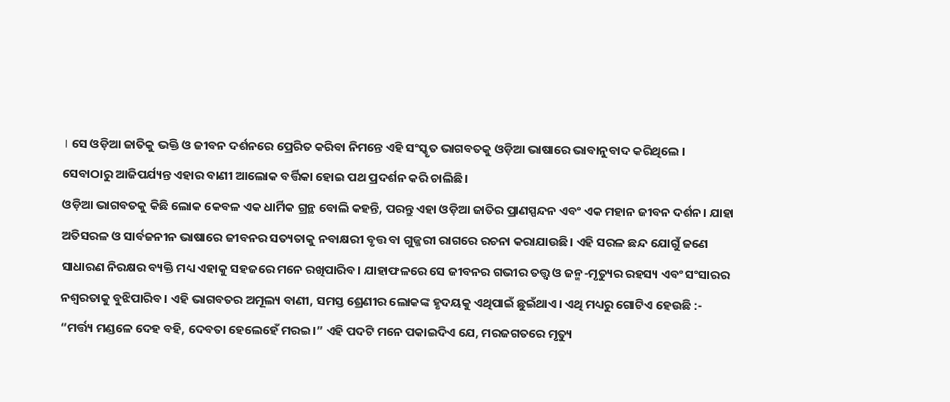। ସେ ଓଡ଼ିଆ ଜାତିକୁ ଭକ୍ତି ଓ ଜୀବନ ଦର୍ଶନରେ ପ୍ରେରିତ କରିବା ନିମନ୍ତେ ଏହି ସଂସ୍କୃତ ଭାଗବତକୁ ଓଡ଼ିଆ ଭାଷାରେ ଭାବାନୁବାଦ କରିଥିଲେ । ସେବାଠାରୁ ଆଜିପର୍ଯ୍ୟନ୍ତ ଏହାର ବାଣୀ ଆଲୋକ ବର୍ତ୍ତିକା ହୋଇ ପଥ ପ୍ରଦର୍ଶନ କରି ଚାଲିଛି।
ଓଡ଼ିଆ ଭାଗବତକୁ କିଛି ଲୋକ କେବଳ ଏକ ଧାର୍ମିକ ଗ୍ରନ୍ଥ ବୋଲି କହନ୍ତି, ପରନ୍ତୁ ଏହା ଓଡ଼ିଆ ଜାତିର ପ୍ରାଣସ୍ପନ୍ଦନ ଏବଂ ଏକ ମହାନ ଜୀବନ ଦର୍ଶନ। ଯାହା ଅତିସରଳ ଓ ସାର୍ବଜନୀନ ଭାଷାରେ ଜୀବନର ସତ୍ୟତାକୁ ନବାକ୍ଷରୀ ବୃତ୍ତ ବା ଗୁଜ୍ଜରୀ ରାଗରେ ରଚନା କରାଯାଉଛି। ଏହି ସରଳ ଛନ୍ଦ ଯୋଗୁଁ ଜଣେ ସାଧାରଣ ନିରକ୍ଷର ବ୍ୟକ୍ତି ମଧ୍ୟ ଏହାକୁ ସହଜରେ ମନେ ରଖିପାରିବ। ଯାହାଫଳରେ ସେ ଜୀବନର ଗଭୀର ତତ୍ତ୍ୱ ଓ ଜନ୍ମ-ମୃତ୍ୟୁର ରହସ୍ୟ ଏବଂ ସଂସାରର ନଶ୍ୱରତାକୁ ବୁଝିପାରିବ। ଏହି ଭାଗବତର ଅମୂଲ୍ୟ ବାଣୀ, ସମସ୍ତ ଶ୍ରେଣୀର ଲୋକଙ୍କ ହୃଦୟକୁ ଏଥିପାଇଁ ଛୁଇଁଥାଏ। ଏଥି ମଧ୍ୟରୁ ଗୋଟିଏ ହେଉଛି :- “ମର୍ତ୍ତ୍ୟ ମଣ୍ଡଳେ ଦେହ ବହି, ଦେବତା ହେଲେହେଁ ମରଇ।” ଏହି ପଦଟି ମନେ ପକାଇଦିଏ ଯେ, ମରଜଗତରେ ମୃତ୍ୟୁ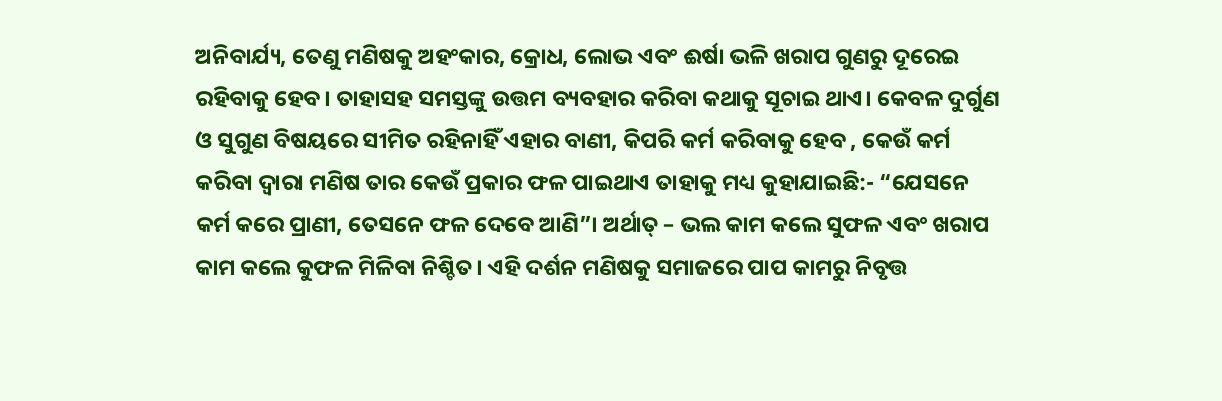ଅନିବାର୍ଯ୍ୟ, ତେଣୁ ମଣିଷକୁ ଅହଂକାର, କ୍ରୋଧ, ଲୋଭ ଏବଂ ଈର୍ଷା ଭଳି ଖରାପ ଗୁଣରୁ ଦୂରେଇ ରହିବାକୁ ହେବ। ତାହାସହ ସମସ୍ତଙ୍କୁ ଉତ୍ତମ ବ୍ୟବହାର କରିବା କଥାକୁ ସୂଚାଇ ଥାଏ। କେବଳ ଦୁର୍ଗୁଣ ଓ ସୁଗୁଣ ବିଷୟରେ ସୀମିତ ରହିନାହିଁ ଏହାର ବାଣୀ, କିପରି କର୍ମ କରିବାକୁ ହେବ , କେଉଁ କର୍ମ କରିବା ଦ୍ୱାରା ମଣିଷ ତାର କେଉଁ ପ୍ରକାର ଫଳ ପାଇଥାଏ ତାହାକୁ ମଧ୍ୟ କୁହାଯାଇଛି:- “ଯେସନେ କର୍ମ କରେ ପ୍ରାଣୀ, ତେସନେ ଫଳ ଦେବେ ଆଣି”। ଅର୍ଥାତ୍ – ଭଲ କାମ କଲେ ସୁଫଳ ଏବଂ ଖରାପ କାମ କଲେ କୁଫଳ ମିଳିବା ନିଶ୍ଚିତ। ଏହି ଦର୍ଶନ ମଣିଷକୁ ସମାଜରେ ପାପ କାମରୁ ନିବୃତ୍ତ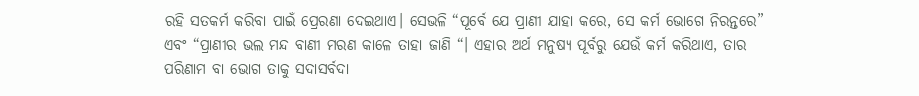ରହି ସତକର୍ମ କରିବା ପାଇଁ ପ୍ରେରଣା ଦେଇଥାଏ। ସେଭଳି “ପୂର୍ବେ ଯେ ପ୍ରାଣୀ ଯାହା କରେ, ସେ କର୍ମ ଭୋଗେ ନିରନ୍ତରେ” ଏବଂ “ପ୍ରାଣୀର ଭଲ ମନ୍ଦ ବାଣୀ ମରଣ କାଳେ ତାହା ଜାଣି “। ଏହାର ଅର୍ଥ ମନୁଷ୍ୟ ପୂର୍ବରୁ ଯେଉଁ କର୍ମ କରିଥାଏ, ତାର ପରିଣାମ ବା ଭୋଗ ତାକୁ ସଦାସର୍ବଦା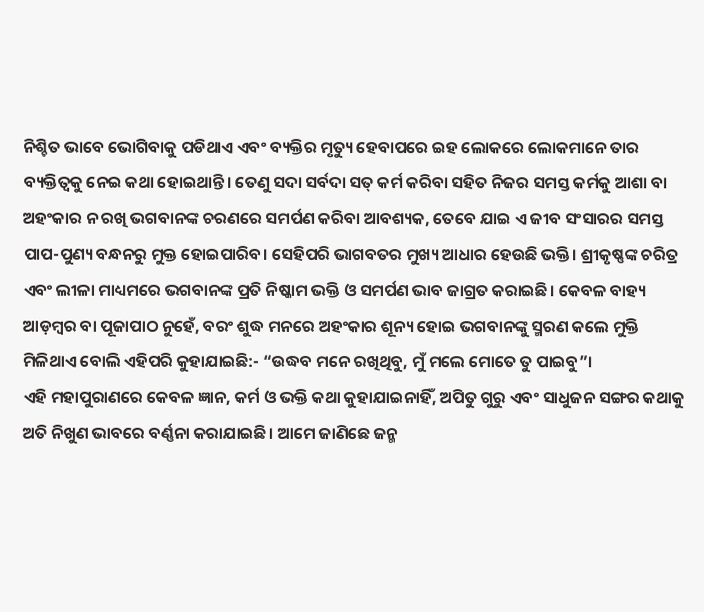ନିଶ୍ଚିତ ଭାବେ ଭୋଗିବାକୁ ପଡିଥାଏ ଏବଂ ବ୍ୟକ୍ତିର ମୃତ୍ୟୁ ହେବାପରେ ଇହ ଲୋକରେ ଲୋକମାନେ ତାର ବ୍ୟକ୍ତିତ୍ୱକୁ ନେଇ କଥା ହୋଇଥାନ୍ତି। ତେଣୁ ସଦା ସର୍ବଦା ସତ୍ କର୍ମ କରିବା ସହିତ ନିଜର ସମସ୍ତ କର୍ମକୁ ଆଶା ବା ଅହଂକାର ନ ରଖି ଭଗବାନଙ୍କ ଚରଣରେ ସମର୍ପଣ କରିବା ଆବଶ୍ୟକ, ତେବେ ଯାଇ ଏ ଜୀବ ସଂସାରର ସମସ୍ତ ପାପ-ପୁଣ୍ୟ ବନ୍ଧନରୁ ମୁକ୍ତ ହୋଇପାରିବ। ସେହିପରି ଭାଗବତର ମୁଖ୍ୟ ଆଧାର ହେଉଛି ଭକ୍ତି। ଶ୍ରୀକୃଷ୍ଣଙ୍କ ଚରିତ୍ର ଏବଂ ଲୀଳା ମାଧ୍ୟମରେ ଭଗବାନଙ୍କ ପ୍ରତି ନିଷ୍କାମ ଭକ୍ତି ଓ ସମର୍ପଣ ଭାବ ଜାଗ୍ରତ କରାଇଛି। କେବଳ ବାହ୍ୟ ଆଡ଼ମ୍ବର ବା ପୂଜାପାଠ ନୁହେଁ, ବରଂ ଶୁଦ୍ଧ ମନରେ ଅହଂକାର ଶୂନ୍ୟ ହୋଇ ଭଗବାନଙ୍କୁ ସ୍ମରଣ କଲେ ମୁକ୍ତି ମିଳିଥାଏ ବୋଲି ଏହିପରି କୁହାଯାଇଛି:- “ଉଦ୍ଧବ ମନେ ରଖିଥିବୁ, ମୁଁ ମଲେ ମୋତେ ତୁ ପାଇବୁ”।
ଏହି ମହାପୁରାଣରେ କେବଳ ଜ୍ଞାନ, କର୍ମ ଓ ଭକ୍ତି କଥା କୁହାଯାଇନାହିଁ, ଅପିତୁ ଗୁରୁ ଏବଂ ସାଧୁଜନ ସଙ୍ଗର କଥାକୁ ଅତି ନିଖୁଣ ଭାବରେ ବର୍ଣ୍ଣନା କରାଯାଇଛି। ଆମେ ଜାଣିଛେ ଜନ୍ମ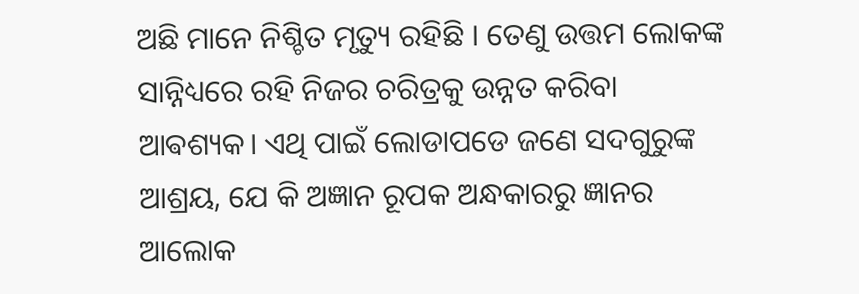ଅଛି ମାନେ ନିଶ୍ଚିତ ମୃତ୍ୟୁ ରହିଛି । ତେଣୁ ଉତ୍ତମ ଲୋକଙ୍କ ସାନ୍ନିଧ୍ୟରେ ରହି ନିଜର ଚରିତ୍ରକୁ ଉନ୍ନତ କରିବା ଆଵଶ୍ୟକ। ଏଥି ପାଇଁ ଲୋଡାପଡେ ଜଣେ ସଦଗୁରୁଙ୍କ ଆଶ୍ରୟ, ଯେ କି ଅଜ୍ଞାନ ରୂପକ ଅନ୍ଧକାରରୁ ଜ୍ଞାନର ଆଲୋକ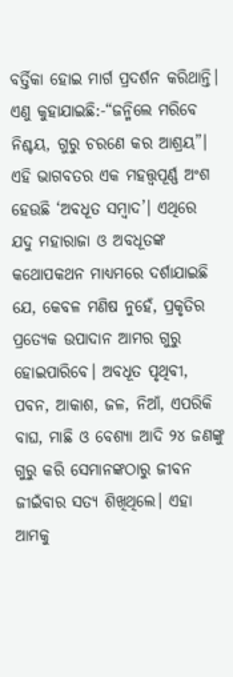ବର୍ତ୍ତିକା ହୋଇ ମାର୍ଗ ପ୍ରଦର୍ଶନ କରିଥାନ୍ତି। ଏଣୁ କୁହାଯାଇଛି:-“ଜନ୍ମିଲେ ମରିବେ ନିଶ୍ଚୟ, ଗୁରୁ ଚରଣେ କର ଆଶ୍ରୟ”। ଏହି ଭାଗବତର ଏକ ମହତ୍ତ୍ୱପୂର୍ଣ୍ଣ ଅଂଶ ହେଉଛି ‘ଅବଧୂତ ସମ୍ବାଦ’। ଏଥିରେ ଯଦୁ ମହାରାଜା ଓ ଅବଧୂତଙ୍କ କଥୋପକଥନ ମାଧ୍ୟମରେ ଦର୍ଶାଯାଇଛି ଯେ, କେବଳ ମଣିଷ ନୁହେଁ, ପ୍ରକୃତିର ପ୍ରତ୍ୟେକ ଉପାଦାନ ଆମର ଗୁରୁ ହୋଇପାରିବେ। ଅବଧୂତ ପୃଥିବୀ, ପବନ, ଆକାଶ, ଜଳ, ନିଆଁ, ଏପରିକି ବାଘ, ମାଛି ଓ ବେଶ୍ୟା ଆଦି ୨୪ ଜଣଙ୍କୁ ଗୁରୁ କରି ସେମାନଙ୍କଠାରୁ ଜୀବନ ଜୀଇଁବାର ସତ୍ୟ ଶିଖିଥିଲେ। ଏହା ଆମକୁ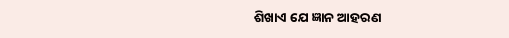ଶିଖାଏ ଯେ ଜ୍ଞାନ ଆହରଣ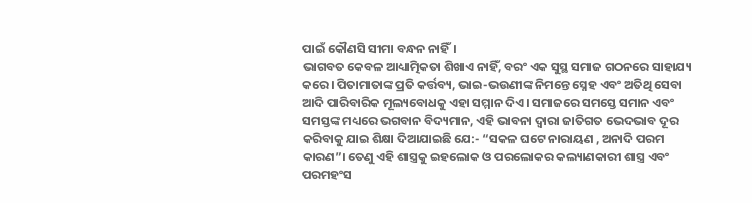ପାଇଁ କୌଣସି ସୀମା ବନ୍ଧନ ନାହିଁ।
ଭାଗବତ କେବଳ ଆଧ୍ୟାତ୍ମିକତା ଶିଖାଏ ନାହିଁ, ବରଂ ଏକ ସୁସ୍ଥ ସମାଜ ଗଠନରେ ସାହାଯ୍ୟ କରେ। ପିତାମାତାଙ୍କ ପ୍ରତି କର୍ତ୍ତବ୍ୟ, ଭାଇ-ଭଉଣୀଙ୍କ ନିମନ୍ତେ ସ୍ନେହ ଏବଂ ଅତିଥି ସେବା ଆଦି ପାରିବାରିକ ମୂଲ୍ୟବୋଧକୁ ଏହା ସମ୍ମାନ ଦିଏ। ସମାଜରେ ସମସ୍ତେ ସମାନ ଏବଂ ସମସ୍ତଙ୍କ ମଧ୍ୟରେ ଭଗବାନ ବିଦ୍ୟମାନ, ଏହି ଭାବନା ଦ୍ୱାରା ଜାତିଗତ ଭେଦଭାବ ଦୂର କରିବାକୁ ଯାଇ ଶିକ୍ଷା ଦିଆଯାଇଛି ଯେ:- “ସକଳ ଘଟେ ନାରାୟଣ , ଅନାଦି ପରମ କାରଣ”। ତେଣୁ ଏହି ଶାସ୍ତ୍ରକୁ ଇହଲୋକ ଓ ପରଲୋକର କଲ୍ୟାଣକାରୀ ଶାସ୍ତ୍ର ଏବଂ ପରମହଂସ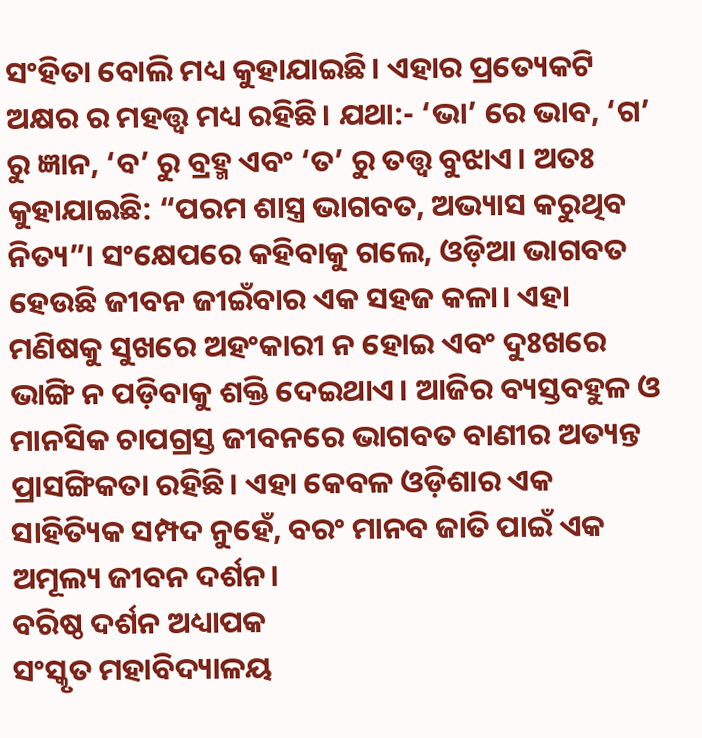ସଂହିତା ବୋଲି ମଧ୍ୟ କୁହାଯାଇଛି। ଏହାର ପ୍ରତ୍ୟେକଟି ଅକ୍ଷର ର ମହତ୍ତ୍ଵ ମଧ୍ୟ ରହିଛି। ଯଥା:- ‘ଭା’ ରେ ଭାବ, ‘ଗ’ ରୁ ଜ୍ଞାନ, ‘ବ’ ରୁ ବ୍ରହ୍ମ ଏବଂ ‘ତ’ ରୁ ତତ୍ତ୍ୱ ବୁଝାଏ। ଅତଃ କୁହାଯାଇଛି: “ପରମ ଶାସ୍ତ୍ର ଭାଗବତ, ଅଭ୍ୟାସ କରୁଥିବ ନିତ୍ୟ”। ସଂକ୍ଷେପରେ କହିବାକୁ ଗଲେ, ଓଡ଼ିଆ ଭାଗବତ ହେଉଛି ଜୀବନ ଜୀଇଁବାର ଏକ ସହଜ କଳା। ଏହା ମଣିଷକୁ ସୁଖରେ ଅହଂକାରୀ ନ ହୋଇ ଏବଂ ଦୁଃଖରେ ଭାଙ୍ଗି ନ ପଡ଼ିବାକୁ ଶକ୍ତି ଦେଇଥାଏ। ଆଜିର ବ୍ୟସ୍ତବହୁଳ ଓ ମାନସିକ ଚାପଗ୍ରସ୍ତ ଜୀବନରେ ଭାଗବତ ବାଣୀର ଅତ୍ୟନ୍ତ ପ୍ରାସଙ୍ଗିକତା ରହିଛି। ଏହା କେବଳ ଓଡ଼ିଶାର ଏକ ସାହିତ୍ୟିକ ସମ୍ପଦ ନୁହେଁ, ବରଂ ମାନବ ଜାତି ପାଇଁ ଏକ ଅମୂଲ୍ୟ ଜୀବନ ଦର୍ଶନ।
ବରିଷ୍ଠ ଦର୍ଶନ ଅଧ୍ୟାପକ
ସଂସ୍କୃତ ମହାବିଦ୍ୟାଳୟ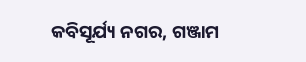କବିସୂର୍ଯ୍ୟ ନଗର, ଗଞ୍ଜାମ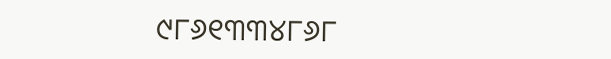୯୮୬୧୩୩୪୮୬୮